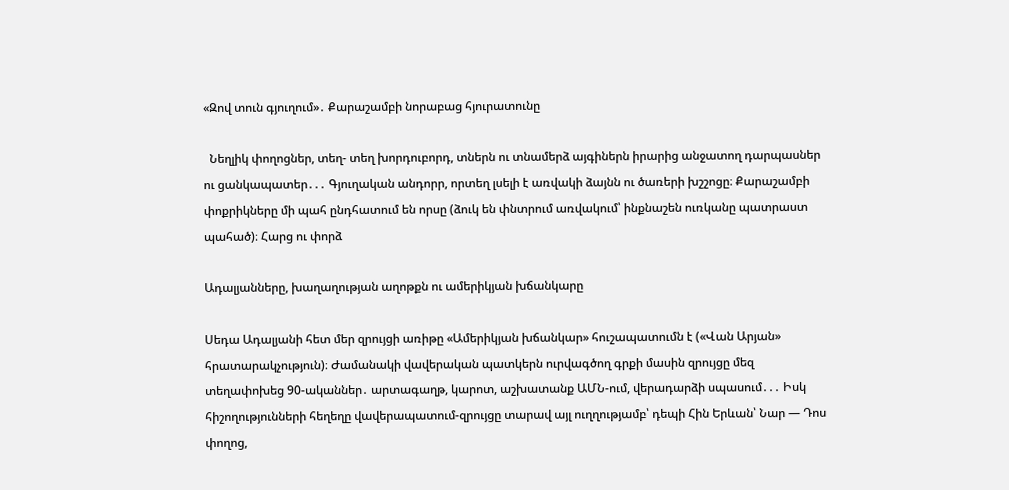«Զով տուն գյուղում»․ Քարաշամբի նորաբաց հյուրատունը

  Նեղլիկ փողոցներ, տեղ- տեղ խորդուբորդ, տներն ու տնամերձ այգիներն իրարից անջատող դարպասներ ու ցանկապատեր․․․ Գյուղական անդորր, որտեղ լսելի է առվակի ձայնն ու ծառերի խշշոցը։ Քարաշամբի փոքրիկները մի պահ ընդհատում են որսը (ձուկ են փնտրում առվակում՝ ինքնաշեն ուռկանը պատրաստ պահած)։ Հարց ու փորձ

Ադալյանները, խաղաղության աղոթքն ու ամերիկյան խճանկարը

Սեդա Ադալյանի հետ մեր զրույցի առիթը «Ամերիկյան խճանկար» հուշապատումն է («Վան Արյան» հրատարակչություն)։ Ժամանակի վավերական պատկերն ուրվագծող գրքի մասին զրույցը մեզ տեղափոխեց 90-ականներ․ արտագաղթ, կարոտ, աշխատանք ԱՄՆ-ում, վերադարձի սպասում․․․ Իսկ հիշողությունների հեղեղը վավերապատում-զրույցը տարավ այլ ուղղությամբ՝ դեպի Հին Երևան՝ Նար — Դոս փողոց,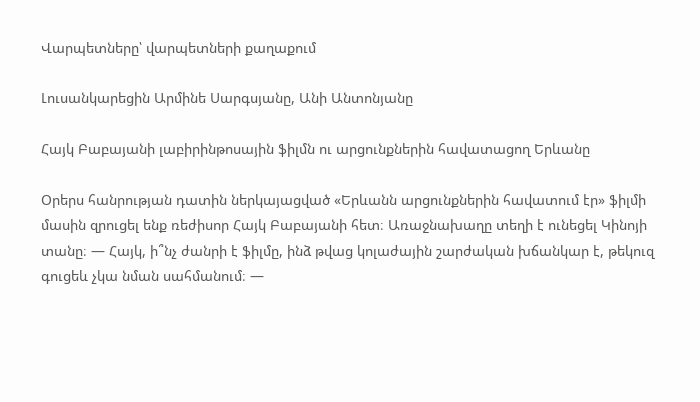Վարպետները՝ վարպետների քաղաքում

Լուսանկարեցին Արմինե Սարգսյանը, Անի Անտոնյանը

Հայկ Բաբայանի լաբիրինթոսային ֆիլմն ու արցունքներին հավատացող Երևանը

Օրերս հանրության դատին ներկայացված «Երևանն արցունքներին հավատում էր» ֆիլմի մասին զրուցել ենք ռեժիսոր Հայկ Բաբայանի հետ։ Առաջնախաղը տեղի է ունեցել Կինոյի տանը։ — Հայկ, ի՞նչ ժանրի է ֆիլմը, ինձ թվաց կոլաժային շարժական խճանկար է, թեկուզ գուցեև չկա նման սահմանում։ —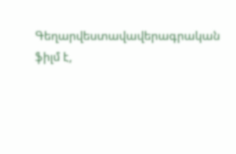Գեղարվեստավավերագրական ֆիլմ է,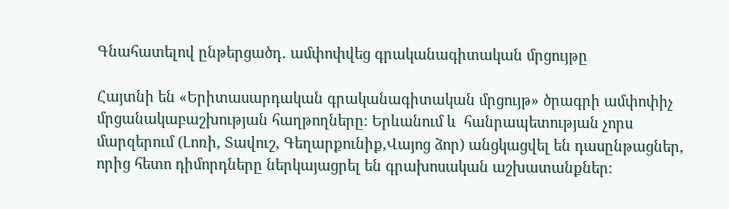Գնահատելով ընթերցածդ․ ամփոփվեց գրականագիտական մրցույթը

Հայտնի են «Երիտասարդական գրականագիտական մրցույթ» ծրագրի ամփոփիչ մրցանակաբաշխության հաղթողները։ Երևանում և  հանրապետության չորս մարզերում (Լոռի, Տավուշ, Գեղարքունիք,Վայոց ձոր) անցկացվել են դասընթացներ, որից հետո դիմորդները ներկայացրել են գրախոսական աշխատանքներ։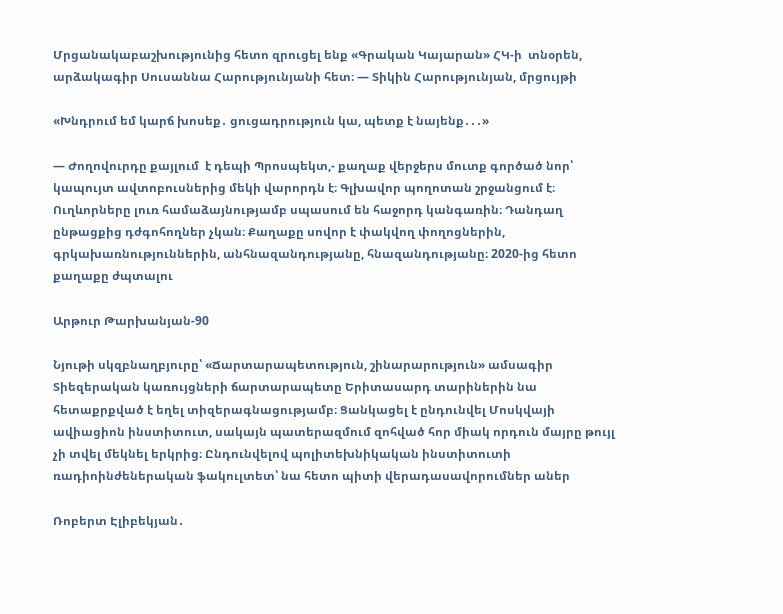Մրցանակաբաշխությունից հետո զրուցել ենք «Գրական Կայարան» ՀԿ-ի  տնօրեն, արձակագիր Սուսաննա Հարությունյանի հետ։ — Տիկին Հարությունյան, մրցույթի

«Խնդրում եմ կարճ խոսեք․ ցուցադրություն կա, պետք է նայենք․․․»

— Ժողովուրդը քայլում  է դեպի Պրոսպեկտ,- քաղաք վերջերս մուտք գործած նոր՝ կապույտ ավտոբուսներից մեկի վարորդն է։ Գլխավոր պողոտան շրջանցում է։ Ուղևորները լուռ համաձայնությամբ սպասում են հաջորդ կանգառին։ Դանդաղ ընթացքից դժգոհողներ չկան։ Քաղաքը սովոր է փակվող փողոցներին, գրկախառնություններին, անհնազանդությանը, հնազանդությանը։ 2020-ից հետո քաղաքը ժպտալու

Արթուր Թարխանյան-90

Նյութի սկզբնաղբյուրը՝ «Ճարտարապետություն, շինարարություն» ամսագիր Տիեզերական կառույցների ճարտարապետը Երիտասարդ տարիներին նա հետաքրքված է եղել տիզերագնացությամբ։ Ցանկացել է ընդունվել Մոսկվայի ավիացիոն ինստիտուտ, սակայն պատերազմում զոհված հոր միակ որդուն մայրը թույլ չի տվել մեկնել երկրից։ Ընդունվելով պոլիտեխնիկական ինստիտուտի ռադիոինժեներական ֆակուլտետ՝ նա հետո պիտի վերադասավորումներ աներ

Ռոբերտ Էլիբեկյան․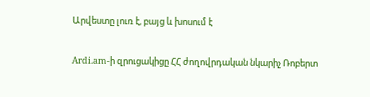Արվեստը լուռ է, բայց և խոսում է

Ardi.am-ի զրուցակիցը ՀՀ ժողովրդական նկարիչ Ռոբերտ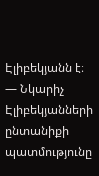Էլիբեկյանն է։  — Նկարիչ Էլիբեկյանների  ընտանիքի պատմությունը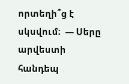որտեղի՞ց է սկսվում։  — Սերը  արվեստի հանդեպ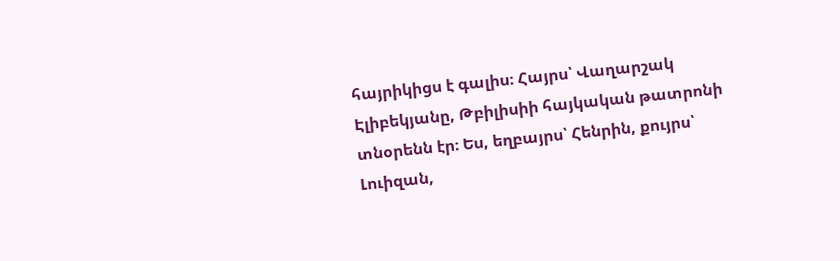հայրիկիցս է գալիս։ Հայրս՝ Վաղարշակ Էլիբեկյանը, Թբիլիսիի հայկական թատրոնի տնօրենն էր։ Ես, եղբայրս՝ Հենրին, քույրս՝ Լուիզան,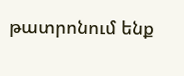թատրոնում ենք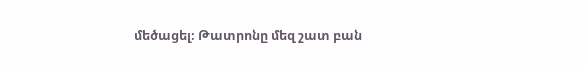մեծացել։ Թատրոնը մեզ շատ բան